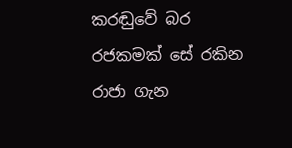කරඬුවේ බර රජකමක් සේ රකින රාජා ගැන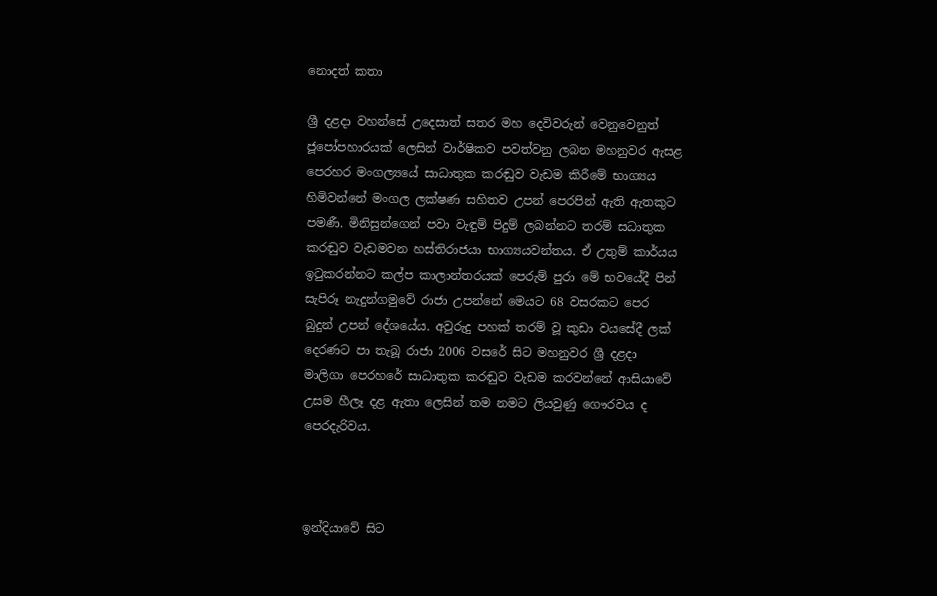නොදත් කතා

ශ්‍රී දළදා වහන්සේ උදෙසාත් සතර මහ දෙවිවරුන් වෙනුවෙනුත් ජූපෝපහාරයක් ලෙසින් වාර්ෂිකව පවත්වනු ලබන මහනුවර ඇසළ පෙරහර මංගල්‍යයේ සාධාතුක කරඬුව වැඩම කිරීමේ භාග්‍යය හිමිවන්නේ මංගල ලක්ෂණ සහිතව උපන් පෙරපින් ඇති ඇතකුට පමණී. මිනිසුන්ගෙන් පවා වැඳුම් පිදුම් ලබන්නට තරම් සධාතුක කරඬුව වැඩමවන හස්තිරාජයා භාග්‍යයවන්තය. ඒ උතුම් කාර්යය ඉටුකරන්නට කල්ප කාලාන්තරයක් පෙරුම් පුරා මේ භවයේදී පින් සැපිරූ නැදුන්ගමුවේ රාජා උපන්නේ මෙයට 68 වසරකට පෙර බුදුන් උපන් දේශයේය. අවුරුදු පහක් තරම් වූ කුඩා වයසේදී ලක් දෙරණට පා තැබූ රාජා 2006 වසරේ සිට මහනුවර ශ්‍රී දළදා මාලිගා පෙරහරේ සාධාතුක කරඬුව වැඩම කරවන්නේ ආසියාවේ උසම හීලෑ දළ ඇතා ලෙසින් තම නමට ලියවුණු ගෞරවය ද පෙරදැරිවය.



ඉන්දියාවේ සිට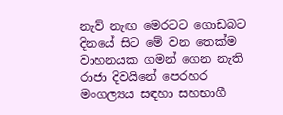නැව් නැඟ මෙරටට ගොඩබට දිනයේ සිට මේ වන තෙක්ම වාහනයක ගමන් ගෙන නැති රාජා දිවයිනේ පෙරහර මංගල්‍යය සඳහා සහභාගී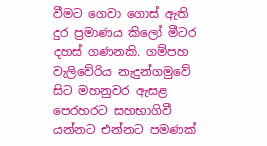වීමට ගෙවා ගොස් ඇති දුර ප්‍රමාණය කිලෝ මීටර දහස් ගණනකි. ගම්පහ වැලිවේරිය නැදුන්ගමුවේ සිට මහනුවර ඇසළ පෙරහරට සහභාගිවී යන්නට එන්නට පමණක්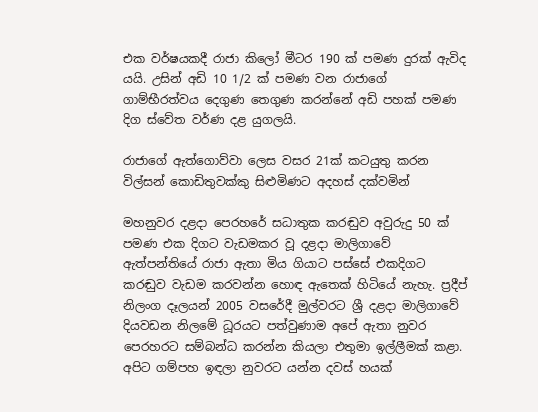එක වර්ෂයකදී රාජා කිලෝ මීටර 190 ක් පමණ දුරක් ඇවිද යයි. උසින් අඩි 10 1/2 ක් පමණ වන රාජාගේ ගාම්භීරත්වය දෙගුණ තෙගුණ කරන්නේ අඩි පහක් පමණ දිග ස්වේත වර්ණ දළ යුගලයි.

රාජාගේ ඇත්ගොව්වා ලෙස වසර 21ක් කටයුතු කරන විල්සන් කොඩිතුවක්කු සිළුමිණට අදහස් දක්වමින්

මහනුවර දළදා පෙරහරේ සධාතුක කරඬුව අවුරුදු 50 ක් පමණ එක දිගට වැඩමකර වූ දළදා මාලිගාවේ ඇත්පන්තියේ රාජා ඇතා මිය ගියාට පස්සේ එකදිගට කරඬුව වැඩම කරවන්න හොඳ ඇතෙක් හිටියේ නැහැ. ප්‍රදීප් නිලංග දෑලයන් 2005 වසරේදී මුල්වරට ශ්‍රී දළදා මාලිගාවේ දියවඩන නිලමේ ධූරයට පත්වුණාම අපේ ඇතා නුවර පෙරහරට සම්බන්ධ කරන්න කියලා එතුමා ඉල්ලීමක් කළා. අපිට ගම්පහ ඉඳලා නුවරට යන්න දවස් හයක්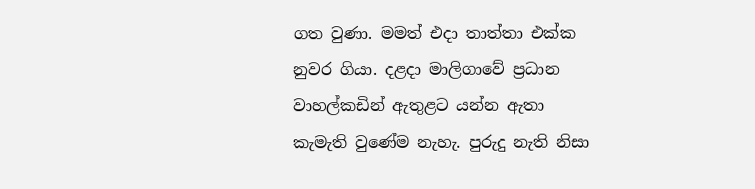ගත වුණා. මමත් එදා තාත්තා එක්ක නුවර ගියා. දළදා මාලිගාවේ ප්‍රධාන වාහල්කඩින් ඇතුළට යන්න ඇතා කැමැති වුණේම නැහැ. පුරුදු නැති නිසා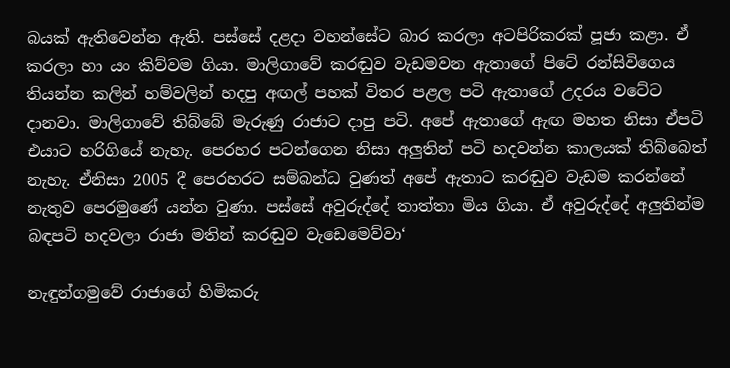බයක් ඇතිවෙන්න ඇති. පස්සේ දළදා වහන්සේට බාර කරලා අටපිරිකරක් පූජා කළා. ඒ කරලා හා යං කිව්වම ගියා. මාලිගාවේ කරඬුව වැඩමවන ඇතාගේ පිටේ රන්සිවිගෙය තියන්න කලින් හම්වලින් හදපු අඟල් පහක් විතර පළල පටි ඇතාගේ උදරය වටේට දානවා. මාලිගාවේ තිබ්බේ මැරුණු රාජාට දාපු පටි. අපේ ඇතාගේ ඇඟ මහත නිසා ඒපටි එයාට හරිගියේ නැහැ. පෙරහර පටන්ගෙන නිසා අලුතින් පටි හදවන්න කාලයක් තිබ්බෙත් නැහැ. ඒනිසා 2005 දී පෙරහරට සම්බන්ධ වුණත් අපේ ඇතාට කරඬුව වැඩම කරන්නේ නැතුව පෙරමුණේ යන්න වුණා. පස්සේ අවුරුද්දේ තාත්තා මිය ගියා. ඒ අවුරුද්දේ අලුතින්ම බඳපටි හදවලා රාජා මතින් කරඬුව වැඩෙමෙව්වා‘

නැඳුන්ගමුවේ රාජාගේ හිමිකරු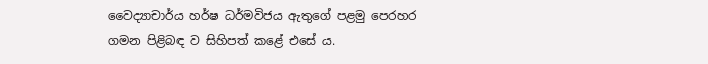වෛද්‍යාචාර්ය හර්ෂ ධර්මවිජය ඇතුගේ පළමු පෙරහර ගමන පිළිබඳ ව සිහිපත් කළේ එසේ ය.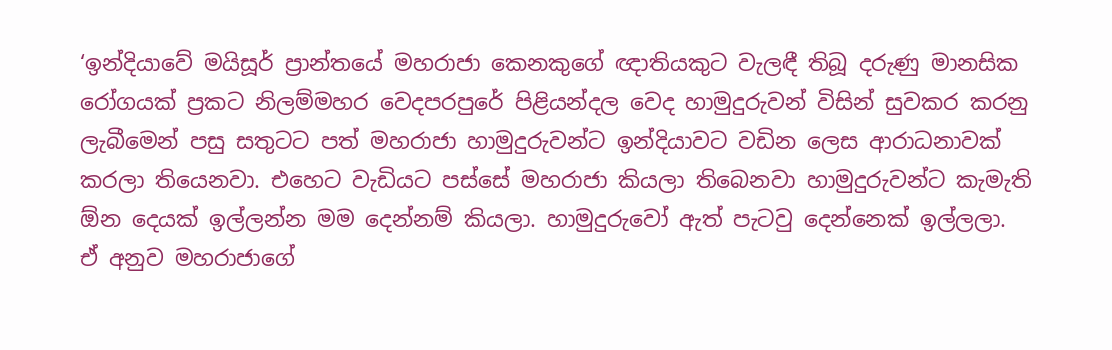‘ඉන්දියාවේ මයිසූර් ප්‍රාන්තයේ මහරාජා කෙනකුගේ ඥාතියකුට වැලඳී තිබූ දරුණු මානසික රෝගයක් ප්‍රකට නිලම්මහර වෙදපරපුරේ පිළියන්දල වෙද හාමුදුරුවන් විසින් සුවකර කරනු ලැබීමෙන් පසු සතුටට පත් මහරාජා හාමුදුරුවන්ට ඉන්දියාවට වඩින ලෙස ආරාධනාවක් කරලා තියෙනවා. එහෙට වැඩියට පස්සේ මහරාජා කියලා තිබෙනවා හාමුදුරුවන්ට කැමැති ඕන දෙයක් ඉල්ලන්න මම දෙන්නම් කියලා. හාමුදුරුවෝ ඇත් පැටවු දෙ‍න්නෙක් ඉල්ලලා. ඒ අනුව මහරාජාගේ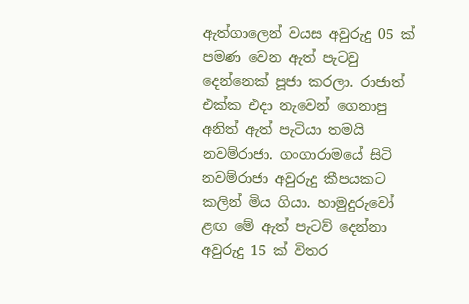ඇත්ගාලෙන් වයස අවුරුදු 05 ක් පමණ වෙන ඇත් පැටවු දෙන්නෙක් පූජා කරලා. රාජාත් එක්ක එදා නැවෙන් ගෙනාපු අනිත් ඇත් පැටියා තමයි නවම්රාජා. ගංගාරාමයේ සිටි නවම්රාජා අවුරුදු කීපයකට කලින් මිය ගියා. හාමුදුරුවෝ ළඟ මේ ඇත් පැටව් දෙන්නා අවුරුදු 15 ක් විතර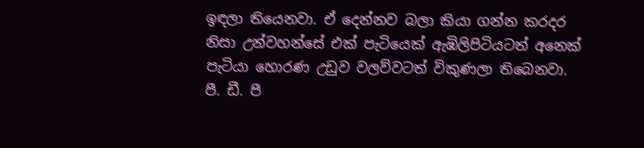ඉඳලා තියෙනවා. ඒ දෙන්නව බලා කියා ගන්න කරදර නිසා උන්වහන්සේ එක් පැටියෙක් ඇඹිලිපිටියටත් අනෙක් පැටියා හොරණ උඩුව වලව්වටත් විකුණලා තිබෙනවා. පී. ඩී. පී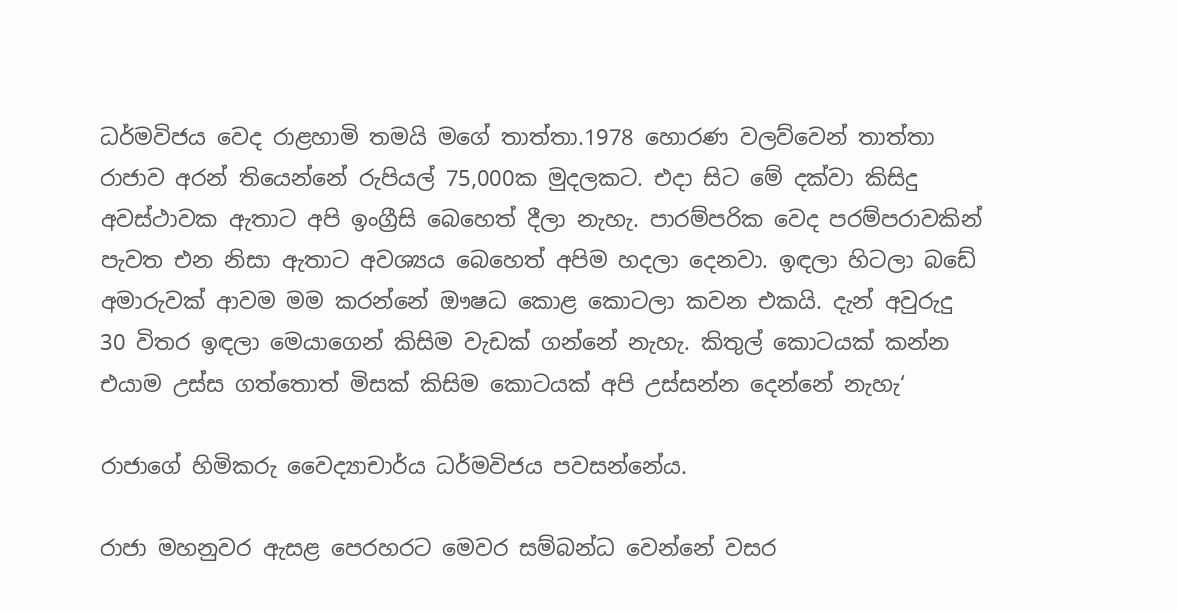ධර්මවිජය වෙද රාළහාමි තමයි මගේ තාත්තා.1978 හොරණ වලව්වෙන් තාත්තා රාජාව අරන් තියෙන්නේ රුපියල් 75,000ක මුදලකට. එදා සිට මේ දක්වා කිසිදු අවස්ථාවක ඇතාට අපි ඉංග්‍රීසි බෙහෙත් දීලා නැහැ. පාරම්පරික වෙද පරම්පරාවකින් පැවත එන නිසා ඇතාට අවශ්‍යය බෙහෙත් අපිම හදලා දෙනවා. ඉඳලා හිටලා බඩේ අමාරුවක් ආවම මම කරන්නේ ඖෂධ කොළ කොටලා කවන එකයි. දැන් අවුරුදු 30 විතර ඉඳලා මෙයාගෙන් කිසිම වැඩක් ගන්නේ නැහැ. කිතුල් කොටයක් කන්න එයාම උස්ස ගත්තොත් මිසක් කිසිම කොටයක් අපි උස්සන්න දෙන්නේ නැහැ‘

රාජාගේ හිමිකරු වෛද්‍යාචාර්ය ධර්මවිජය පවසන්නේය.

රාජා මහනුවර ඇසළ පෙරහරට මෙවර සම්බන්ධ වෙන්නේ වසර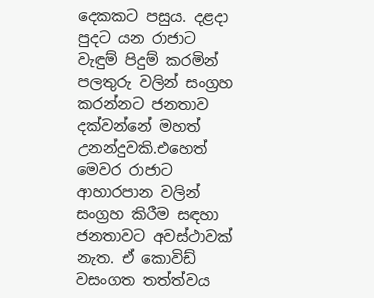දෙකකට පසුය. දළදා පුදට යන රාජාට වැඳුම් පිදුම් කරමින් පලතුරු වලින් සංග්‍රහ කරන්නට ජනතාව දක්වන්නේ මහත් උනන්දුවකි.එහෙත් මෙවර රාජාට ආහාරපාන වලින් සංග්‍රහ කිරීම සඳහා ජනතාවට අවස්ථාවක් නැත. ඒ කොවිඩ් වසංගත තත්ත්වය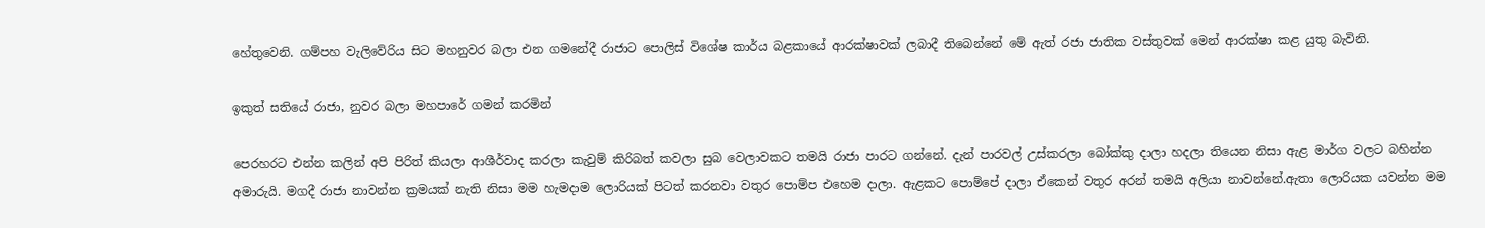හේතුවෙනි. ගම්පහ වැලිවේරිය සිට මහනුවර බලා එන ගමනේදී රාජාට පොලිස් විශේෂ කාර්ය බළකායේ ආරක්ෂාවක් ලබාදී තිබෙන්නේ මේ ඇත් රජා ජාතික වස්තුවක් මෙන් ආරක්ෂා කළ යුතු බැවිනි.

ඉකුත් සතියේ රාජා, නුවර බලා මහපාරේ ගමන් කරමින්

පෙරහරට එන්න කලින් අපි පිරිත් කියලා ආශීර්වාද කරලා කැවුම් කිරිබත් කවලා සුබ වෙලාවකට තමයි රාජා පාරට ගන්නේ. දැන් පාරවල් උස්කරලා බෝක්කු දාලා හදලා තියෙන නිසා ඇළ මාර්ග වලට බහින්න අමාරුයි. මගදී රාජා නාවන්න ක්‍රමයක් නැති නිසා මම හැමදාම ලොරියක් පිටත් කරනවා වතුර පොම්ප එහෙම දාලා. ඇළකට පොම්පේ දාලා ඒකෙන් වතුර අරන් තමයි අලියා නාවන්නේ.ඇතා ලොරියක යවන්න මම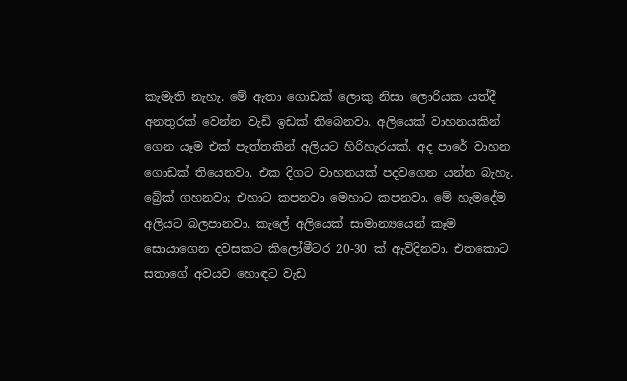කැමැති නැහැ. මේ ඇතා ගොඩක් ලොකු නිසා ලොරියක යත්දී අනතුරක් වෙන්න වැඩි ඉඩක් තිබෙනවා. අලියෙක් වාහනයකින් ගෙන යෑම එක් පැත්තකින් අලියට හිරිහැරයක්. අද පාරේ වාහන ගොඩක් තියෙනවා. එක දිගට වාහනයක් පදවගෙන යන්න බැහැ. බ්‍රේක් ගහනවා; එහාට කපනවා මෙහාට කපනවා. මේ හැමදේම අලියට බලපානවා. කැලේ අලියෙක් සාමාන්‍යයෙන් කෑම සොයාගෙන දවසකට කිලෝමීටර 20-30 ක් ඇවිදිනවා. එතකොට සතාගේ අවයව හොඳට වැඩ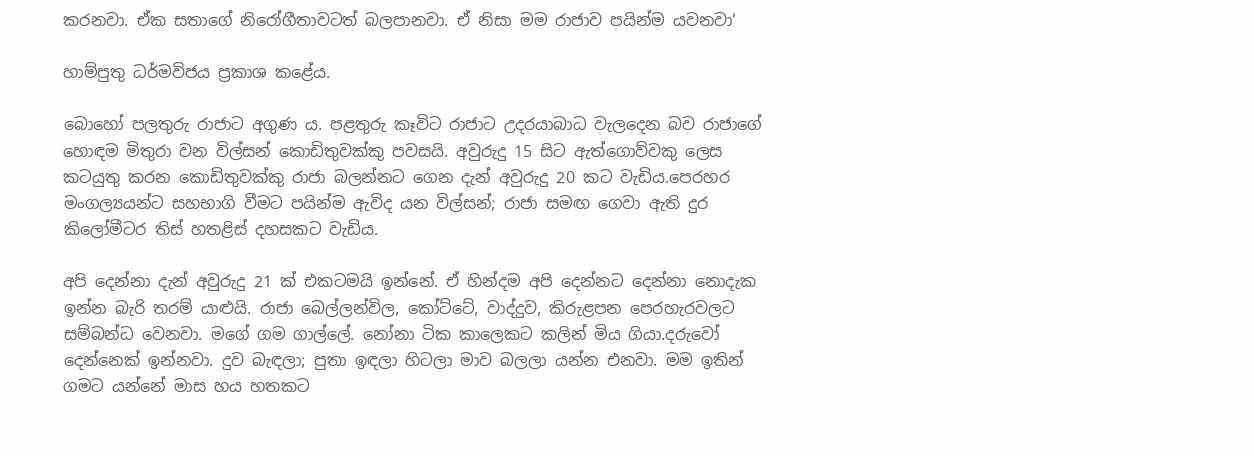කරනවා. ඒක සතාගේ නිරෝගීතා‍වටත් බලපානවා. ඒ නිසා මම රාජාව පයින්ම යවනවා‘

හාම්පුතු ධර්මවිජය ප්‍රකාශ කළේය.

බොහෝ පලතුරු රාජාට අගුණ ය. පළතුරු කෑවිට රාජාට උදරයාබාධ වැලදෙන බව රාජාගේ හොඳම මිතුරා වන විල්සන් කොඩිතුවක්කු පවසයි. අවුරුදු 15 සිට ඇත්ගොව්වකු ලෙස කටයුතු කරන කොඩිතුවක්කු රාජා බලන්නට ගෙන දැන් අවුරුදු 20 කට වැඩිය.පෙරහර මංගල්‍යයන්ට සහභාගි වීමට පයින්ම ඇවිද යන විල්සන්; රාජා සමඟ ගෙවා ඇති දුර කිලෝමීටර තිස් හතළිස් දහසකට වැඩිය.

අපි දෙන්නා දැන් අවුරුදු 21 ක් එකටමයි ඉන්නේ. ඒ හින්දම අපි දෙන්නට දෙන්නා නොදැක ඉන්න බැරි තරම් යාළුයි. රාජා බෙල්ලන්විල, කෝට්ටේ, වාද්දුව, කිරුළපන පෙරහැරවලට සම්බන්ධ වෙනවා. මගේ ගම ගාල්ලේ. නෝනා ටික කාලෙකට කලින් මිය ගියා.දරුවෝ දෙන්නෙක් ඉන්නවා. දුව බැඳලා; පුතා ඉඳලා හිටලා මාව බලලා යන්න එනවා. මම ඉතින් ගමට යන්නේ මාස හය හතකට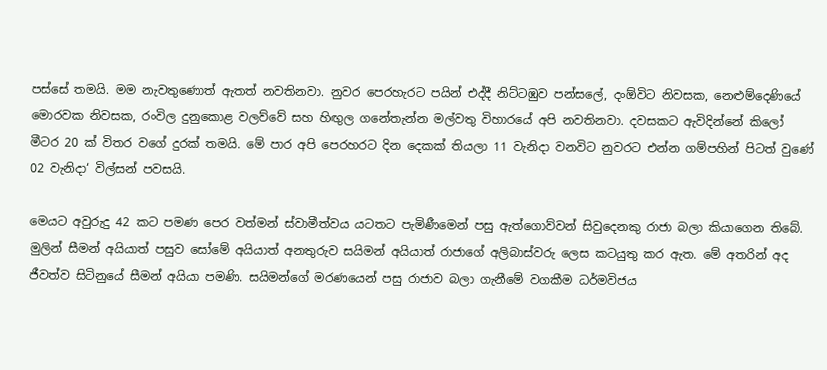පස්සේ තමයි. මම නැවතුණොත් ඇතත් නවතිනවා. නුවර පෙරහැරට පයින් එද්දී නිට්ටඹුව පන්සලේ, දංඕවිට නිවසක, නෙළුම්දෙණියේ මොරවක නිවසක, රංවිල දුනුකොළ වලව්වේ සහ හිඟුල ගනේතැන්න මල්වතු විහාරයේ අපි නවතිනවා. දවසකට ඇවිදින්නේ කිලෝ මීටර 20 ක් විතර වගේ දුරක් තමයි. මේ පාර අපි පෙරහරට දින දෙකක් තියලා 11 වැනිදා වනවිට නුවරට එන්න ගම්පහින් පිටත් වුණේ 02 වැනිදා‘ විල්සන් පවසයි.

මෙයට අවුරුදු 42 කට පමණ පෙර වත්මන් ස්වාමීත්වය යටතට පැමිණීමෙන් පසු ඇත්ගොව්වන් සිවුදෙනකු රාජා බලා කියාගෙන තිබේ. මුලින් සීමන් අයියාත් පසුව සෝමේ අයියාත් අනතුරුව සයිමන් අයියාත් රාජාගේ අලිබාස්වරු ලෙස කටයුතු කර ඇත. මේ අතරින් අද ජීවත්ව සිටිනුයේ සීමන් අයියා පමණි. සයිමන්ගේ මරණයෙන් පසු රාජාව බලා ගැනීමේ වගකීම ධර්මවිජය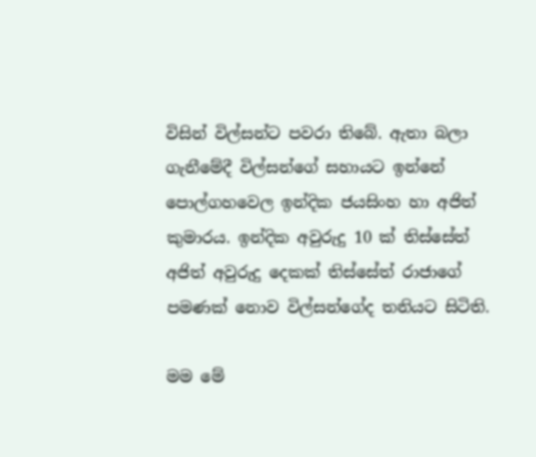විසින් විල්සන්ට පවරා තිබේ. ඇතා බලා ගැනීමේදී විල්සන්ගේ සහායට ඉන්නේ පොල්ගහවෙල ඉන්දික ජයසිංහ හා අජිත් කුමාරය. ඉන්දික අවුරුදු 10 ක් තිස්සේත් අජිත් අවුරුදු දෙකක් තිස්සේත් රාජාගේ පමණක් නොව විල්සන්ගේද තනියට සිටිති.

මම මේ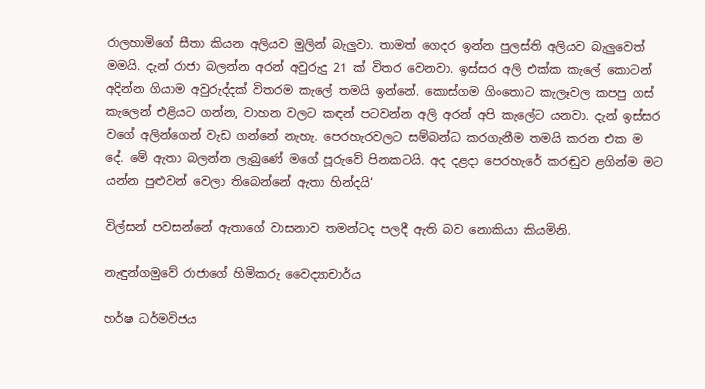රාලහාමිගේ සීතා කියන අලියව මුලින් බැලුවා. තාමත් ගෙදර ඉන්න පුලස්ති අලියව බැලුවෙත් මමයි. දැන් රාජා බලන්න අරන් අවුරුදු 21 ක් විතර වෙනවා. ඉස්සර අලි එක්ක කැලේ කොටන් අදින්න ගියාම අවුරුද්දක් විතරම කැලේ තමයි ඉන්නේ. කොස්ගම ගිංතොට කැලෑවල කපපු ගස් කැලෙන් එළියට ගන්න, වාහන වලට කඳන් පටවන්න අලි අ‍රන් අපි කැලේට යනවා. දැන් ඉස්සර වගේ අලින්ගෙන් වැඩ ගන්නේ නැහැ. පෙරහැරවලට සම්බන්ධ කරගැනීම තමයි කරන එක ම දේ. මේ ඇතා බලන්න ලැබුණේ මගේ පූරුවේ පිනකටයි. අද දළදා පෙරහැරේ කරඬුව ළගින්ම මට යන්න පුළුවන් වෙලා තිබෙන්නේ ඇතා හින්දයි‘

විල්සන් පවසන්නේ ඇතාගේ වාසනාව තමන්ටද පලදී ඇති බව නොකියා කියමිනි.

නැඳුන්ගමුවේ රාජාගේ හිමිකරු වෛද්‍යාචාර්ය

හර්ෂ ධර්මවිජය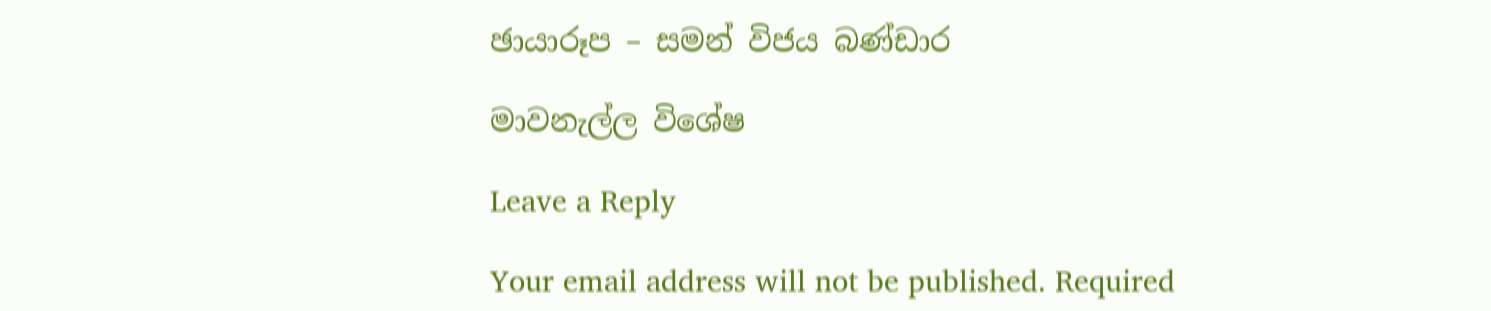ඡායාරූප – සමන් විජය බණ්ඩාර

මාවනැල්ල විශේෂ

Leave a Reply

Your email address will not be published. Required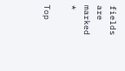fields are marked *

Top